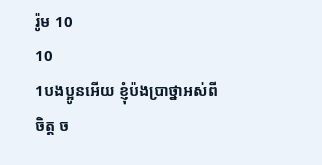រ៉ូម 10
10
1បងប្អូនអើយ ខ្ញុំប៉ងប្រាថ្នាអស់ពីចិត្ត ច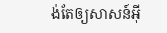ង់តែឲ្យសាសន៍អ៊ី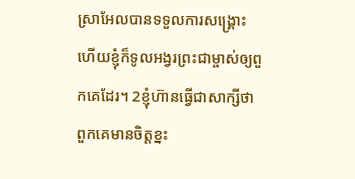ស្រាអែលបានទទួលការសង្គ្រោះ ហើយខ្ញុំក៏ទូលអង្វរព្រះជាម្ចាស់ឲ្យពួកគេដែរ។ 2ខ្ញុំហ៊ានធ្វើជាសាក្សីថា ពួកគេមានចិត្តខ្នះ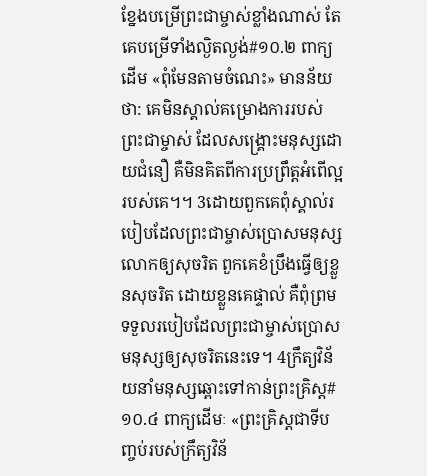ខ្នែងបម្រើព្រះជាម្ចាស់ខ្លាំងណាស់ តែគេបម្រើទាំងល្ងិតល្ងង់#១០.២ ពាក្យដើម «ពុំមែនតាមចំណេះ» មានន័យថា: គេមិនស្គាល់គម្រោងការរបស់ព្រះជាម្ចាស់ ដែលសង្គ្រោះមនុស្សដោយជំនឿ គឺមិនគិតពីការប្រព្រឹត្តអំពើល្អរបស់គេ។។ 3ដោយពួកគេពុំស្គាល់របៀបដែលព្រះជាម្ចាស់ប្រោសមនុស្សលោកឲ្យសុចរិត ពួកគេខំប្រឹងធ្វើឲ្យខ្លួនសុចរិត ដោយខ្លួនគេផ្ទាល់ គឺពុំព្រមទទួលរបៀបដែលព្រះជាម្ចាស់ប្រោសមនុស្សឲ្យសុចរិតនេះទេ។ 4ក្រឹត្យវិន័យនាំមនុស្សឆ្ពោះទៅកាន់ព្រះគ្រិស្ត#១០.៤ ពាក្យដើមៈ «ព្រះគ្រិស្តជាទីបញ្ចប់របស់ក្រឹត្យវិន័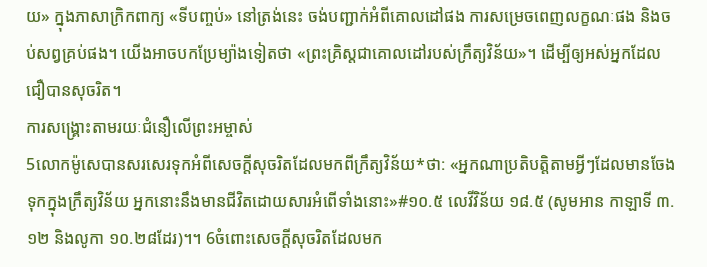យ» ក្នុងភាសាក្រិកពាក្យ «ទីបញ្ចប់» នៅត្រង់នេះ ចង់បញ្ជាក់អំពីគោលដៅផង ការសម្រេចពេញលក្ខណៈផង និងចប់សព្វគ្រប់ផង។ យើងអាចបកប្រែម្យ៉ាងទៀតថា «ព្រះគ្រិស្តជាគោលដៅរបស់ក្រឹត្យវិន័យ»។ ដើម្បីឲ្យអស់អ្នកដែលជឿបានសុចរិត។
ការសង្គ្រោះតាមរយៈជំនឿលើព្រះអម្ចាស់
5លោកម៉ូសេបានសរសេរទុកអំពីសេចក្ដីសុចរិតដែលមកពីក្រឹត្យវិន័យ*ថា: «អ្នកណាប្រតិបត្តិតាមអ្វីៗដែលមានចែងទុកក្នុងក្រឹត្យវិន័យ អ្នកនោះនឹងមានជីវិតដោយសារអំពើទាំងនោះ»#១០.៥ លេវីវិន័យ ១៨.៥ (សូមអាន កាឡាទី ៣.១២ និងលូកា ១០.២៨ដែរ)។។ 6ចំពោះសេចក្ដីសុចរិតដែលមក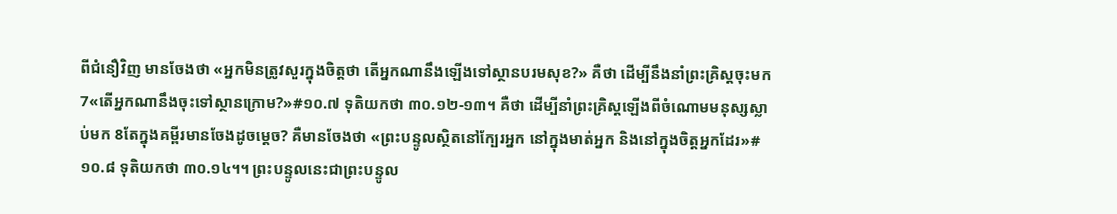ពីជំនឿវិញ មានចែងថា «អ្នកមិនត្រូវសួរក្នុងចិត្តថា តើអ្នកណានឹងឡើងទៅស្ថានបរមសុខ?» គឺថា ដើម្បីនឹងនាំព្រះគ្រិស្តចុះមក 7«តើអ្នកណានឹងចុះទៅស្ថានក្រោម?»#១០.៧ ទុតិយកថា ៣០.១២-១៣។ គឺថា ដើម្បីនាំព្រះគ្រិស្តឡើងពីចំណោមមនុស្សស្លាប់មក 8តែក្នុងគម្ពីរមានចែងដូចម្ដេច? គឺមានចែងថា «ព្រះបន្ទូលស្ថិតនៅក្បែរអ្នក នៅក្នុងមាត់អ្នក និងនៅក្នុងចិត្តអ្នកដែរ»#១០.៨ ទុតិយកថា ៣០.១៤។។ ព្រះបន្ទូលនេះជាព្រះបន្ទូល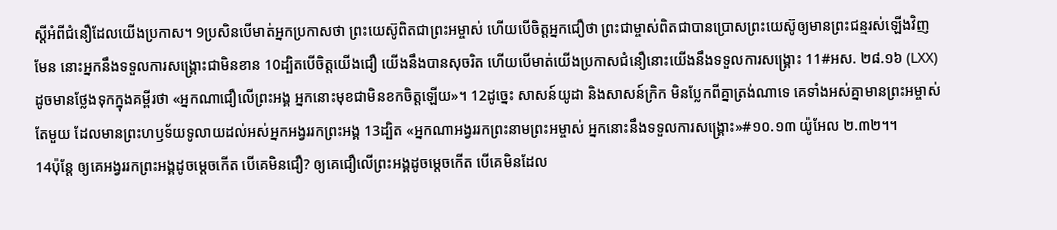ស្ដីអំពីជំនឿដែលយើងប្រកាស។ 9ប្រសិនបើមាត់អ្នកប្រកាសថា ព្រះយេស៊ូពិតជាព្រះអម្ចាស់ ហើយបើចិត្តអ្នកជឿថា ព្រះជាម្ចាស់ពិតជាបានប្រោសព្រះយេស៊ូឲ្យមានព្រះជន្មរស់ឡើងវិញមែន នោះអ្នកនឹងទទួលការសង្គ្រោះជាមិនខាន 10ដ្បិតបើចិត្តយើងជឿ យើងនឹងបានសុចរិត ហើយបើមាត់យើងប្រកាសជំនឿនោះយើងនឹងទទួលការសង្គ្រោះ 11#អស. ២៨.១៦ (LXX)ដូចមានថ្លែងទុកក្នុងគម្ពីរថា «អ្នកណាជឿលើព្រះអង្គ អ្នកនោះមុខជាមិនខកចិត្តឡើយ»។ 12ដូច្នេះ សាសន៍យូដា និងសាសន៍ក្រិក មិនប្លែកពីគ្នាត្រង់ណាទេ គេទាំងអស់គ្នាមានព្រះអម្ចាស់តែមួយ ដែលមានព្រះហឫទ័យទូលាយដល់អស់អ្នកអង្វររកព្រះអង្គ 13ដ្បិត «អ្នកណាអង្វររកព្រះនាមព្រះអម្ចាស់ អ្នកនោះនឹងទទួលការសង្គ្រោះ»#១០.១៣ យ៉ូអែល ២.៣២។។
14ប៉ុន្តែ ឲ្យគេអង្វររកព្រះអង្គដូចម្ដេចកើត បើគេមិនជឿ? ឲ្យគេជឿលើព្រះអង្គដូចម្ដេចកើត បើគេមិនដែល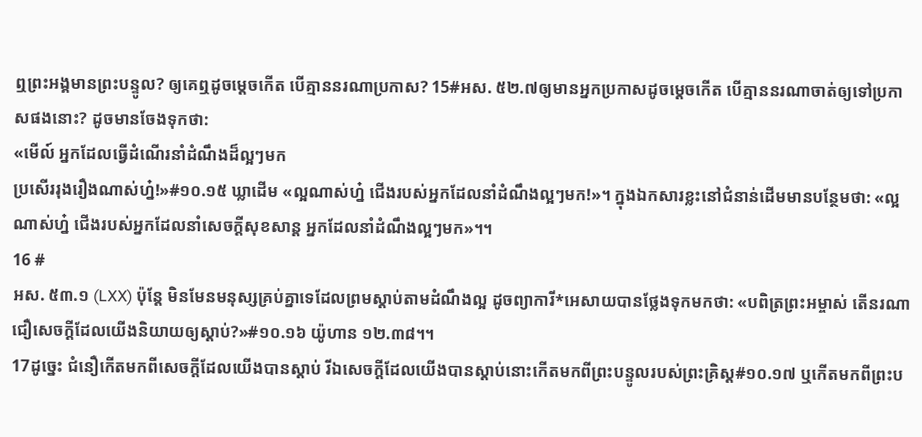ឮព្រះអង្គមានព្រះបន្ទូល? ឲ្យគេឮដូចម្ដេចកើត បើគ្មាននរណាប្រកាស? 15#អស. ៥២.៧ឲ្យមានអ្នកប្រកាសដូចម្ដេចកើត បើគ្មាននរណាចាត់ឲ្យទៅប្រកាសផងនោះ? ដូចមានចែងទុកថា:
«មើល៍ អ្នកដែលធ្វើដំណើរនាំដំណឹងដ៏ល្អៗមក
ប្រសើររុងរឿងណាស់ហ្ន៎!»#១០.១៥ ឃ្លាដើម «ល្អណាស់ហ្ន៎ ជើងរបស់អ្នកដែលនាំដំណឹងល្អៗមក!»។ ក្នុងឯកសារខ្លះនៅជំនាន់ដើមមានបន្ថែមថា: «ល្អណាស់ហ្ន៎ ជើងរបស់អ្នកដែលនាំសេចក្ដីសុខសាន្ត អ្នកដែលនាំដំណឹងល្អៗមក»។។
16 #
អស. ៥៣.១ (LXX) ប៉ុន្តែ មិនមែនមនុស្សគ្រប់គ្នាទេដែលព្រមស្ដាប់តាមដំណឹងល្អ ដូចព្យាការី*អេសាយបានថ្លែងទុកមកថា: «បពិត្រព្រះអម្ចាស់ តើនរណាជឿសេចក្ដីដែលយើងនិយាយឲ្យស្ដាប់?»#១០.១៦ យ៉ូហាន ១២.៣៨។។
17ដូច្នេះ ជំនឿកើតមកពីសេចក្ដីដែលយើងបានស្ដាប់ រីឯសេចក្ដីដែលយើងបានស្ដាប់នោះកើតមកពីព្រះបន្ទូលរបស់ព្រះគ្រិស្ត#១០.១៧ ឬកើតមកពីព្រះប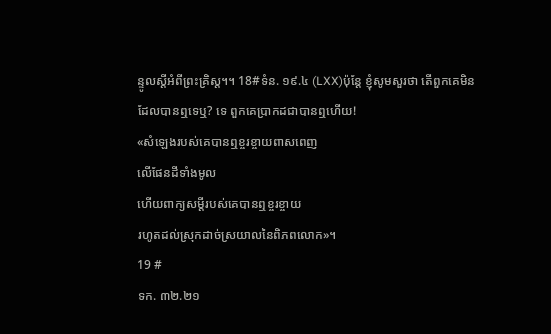ន្ទូលស្ដីអំពីព្រះគ្រិស្ត។។ 18#ទំន. ១៩.៤ (LXX)ប៉ុន្តែ ខ្ញុំសូមសួរថា តើពួកគេមិនដែលបានឮទេឬ? ទេ ពួកគេប្រាកដជាបានឮហើយ!
«សំឡេងរបស់គេបានឮខ្ចរខ្ចាយពាសពេញ
លើផែនដីទាំងមូល
ហើយពាក្យសម្ដីរបស់គេបានឮខ្ចរខ្ចាយ
រហូតដល់ស្រុកដាច់ស្រយាលនៃពិភពលោក»។
19 #
ទក. ៣២.២១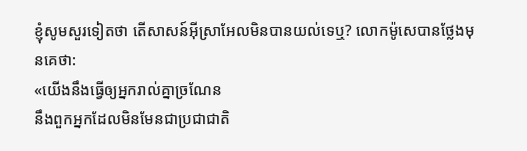ខ្ញុំសូមសួរទៀតថា តើសាសន៍អ៊ីស្រាអែលមិនបានយល់ទេឬ? លោកម៉ូសេបានថ្លែងមុនគេថា:
«យើងនឹងធ្វើឲ្យអ្នករាល់គ្នាច្រណែន
នឹងពួកអ្នកដែលមិនមែនជាប្រជាជាតិ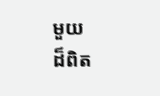មួយ
ដ៏ពិត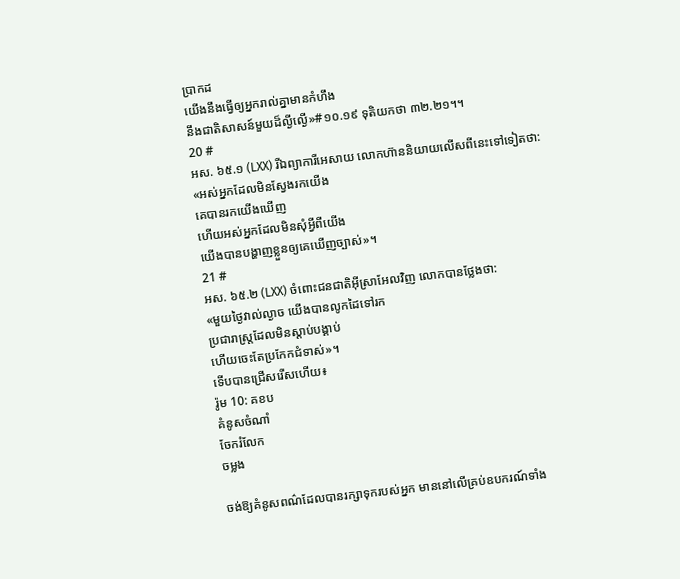ប្រាកដ
យើងនឹងធ្វើឲ្យអ្នករាល់គ្នាមានកំហឹង
នឹងជាតិសាសន៍មួយដ៏ល្ងីល្ងើ»#១០.១៩ ទុតិយកថា ៣២.២១។។
20 #
អស. ៦៥.១ (LXX) រីឯព្យាការីអេសាយ លោកហ៊ាននិយាយលើសពីនេះទៅទៀតថា:
«អស់អ្នកដែលមិនស្វែងរកយើង
គេបានរកយើងឃើញ
ហើយអស់អ្នកដែលមិនសុំអ្វីពីយើង
យើងបានបង្ហាញខ្លួនឲ្យគេឃើញច្បាស់»។
21 #
អស. ៦៥.២ (LXX) ចំពោះជនជាតិអ៊ីស្រាអែលវិញ លោកបានថ្លែងថា:
«មួយថ្ងៃវាល់ល្ងាច យើងបានលូកដៃទៅរក
ប្រជារាស្ត្រដែលមិនស្ដាប់បង្គាប់
ហើយចេះតែប្រកែកជំទាស់»។
ទើបបានជ្រើសរើសហើយ៖
រ៉ូម 10: គខប
គំនូសចំណាំ
ចែករំលែក
ចម្លង

ចង់ឱ្យគំនូសពណ៌ដែលបានរក្សាទុករបស់អ្នក មាននៅលើគ្រប់ឧបករណ៍ទាំង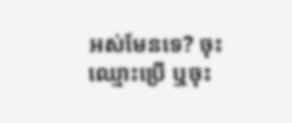អស់មែនទេ? ចុះឈ្មោះប្រើ ឬចុះ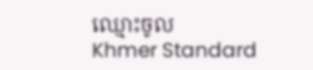ឈ្មោះចូល
Khmer Standard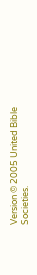Version © 2005 United Bible Societies.